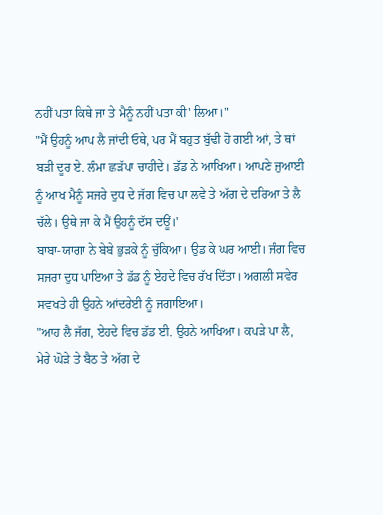ਨਹੀਂ ਪਤਾ ਕਿਥੇ ਜਾ ਤੇ ਮੈਨੂੰ ਨਹੀਂ ਪਤਾ ਕੀ' ਲਿਆ।"
"ਮੈਂ ਉਹਨੂੰ ਆਪ ਲੈ ਜਾਂਦੀ ਓਥੇ, ਪਰ ਮੈਂ ਬਹੁਤ ਬੁੱਢੀ ਹੋ ਗਈ ਆਂ, ਤੇ ਥਾਂ ਬੜੀ ਦੂਰ ਏ. ਲੰਮਾ ਛੜੱਪਾ ਚਾਹੀਦੇ। ਡੱਡ ਨੇ ਆਖਿਆ। ਆਪਣੇ ਜੁਆਈ ਨੂੰ ਆਖ ਮੈਨੂੰ ਸਜਰੇ ਦੁਧ ਦੇ ਜੱਗ ਵਿਚ ਪਾ ਲਵੇ ਤੇ ਅੱਗ ਦੇ ਦਰਿਆ ਤੇ ਲੈ ਚੱਲੇ। ਉਥੇ ਜਾ ਕੇ ਮੈਂ ਉਹਨੂੰ ਦੱਸ ਦਊਂ।'
ਬਾਬਾ-ਯਾਗਾ ਨੇ ਬੇਬੇ ਭੁੜਕੇ ਨੂੰ ਚੁੱਕਿਆ। ਉਡ ਕੇ ਘਰ ਆਈ। ਜੰਗ ਵਿਚ ਸਜਰਾ ਦੁਧ ਪਾਇਆ ਤੇ ਡੱਡ ਨੂੰ ਏਹਦੇ ਵਿਚ ਰੱਖ ਦਿੱਤਾ। ਅਗਲੀ ਸਵੇਰ ਸਵਖਤੇ ਹੀ ਉਹਨੇ ਆਂਦਰੇਈ ਨੂੰ ਜਗਾਇਆ।
"ਆਹ ਲੈ ਜੱਗ, ਏਹਦੇ ਵਿਚ ਡੱਡ ਈ. ਉਹਨੇ ਆਖਿਆ। ਕਪੜੇ ਪਾ ਲੈ, ਮੇਰੇ ਘੋੜੇ ਤੇ ਬੈਠ ਤੇ ਅੱਗ ਦੇ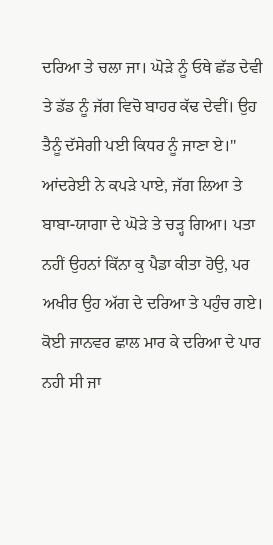ਦਰਿਆ ਤੇ ਚਲਾ ਜਾ। ਘੋੜੇ ਨੂੰ ਓਥੇ ਛੱਡ ਦੇਵੀ ਤੇ ਡੱਡ ਨੂੰ ਜੱਗ ਵਿਚੋ ਬਾਹਰ ਕੱਢ ਦੇਵੀਂ। ਉਹ ਤੈਨੂੰ ਦੱਸੇਗੀ ਪਈ ਕਿਧਰ ਨੂੰ ਜਾਣਾ ਏ।"
ਆਂਦਰੇਈ ਨੇ ਕਪੜੇ ਪਾਏ, ਜੱਗ ਲਿਆ ਤੇ ਬਾਬਾ-ਯਾਗਾ ਦੇ ਘੋੜੇ ਤੇ ਚੜ੍ਹ ਗਿਆ। ਪਤਾ ਨਹੀਂ ਉਹਨਾਂ ਕਿੱਨਾ ਕੁ ਪੈਡਾ ਕੀਤਾ ਹੋਉ, ਪਰ ਅਖੀਰ ਉਹ ਅੱਗ ਦੇ ਦਰਿਆ ਤੇ ਪਹੁੰਚ ਗਏ। ਕੋਈ ਜਾਨਵਰ ਛਾਲ ਮਾਰ ਕੇ ਦਰਿਆ ਦੇ ਪਾਰ ਨਹੀ ਸੀ ਜਾ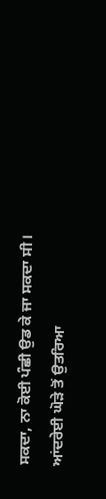ਸਕਦਾ, ਨਾ ਕੋਈ ਪੰਛੀ ਉਡ ਕੇ ਜਾ ਸਕਦਾ ਸੀ।
ਆਂਦਰੇਈ ਘੋੜੇ ਤੋਂ ਉਤਰਿਆ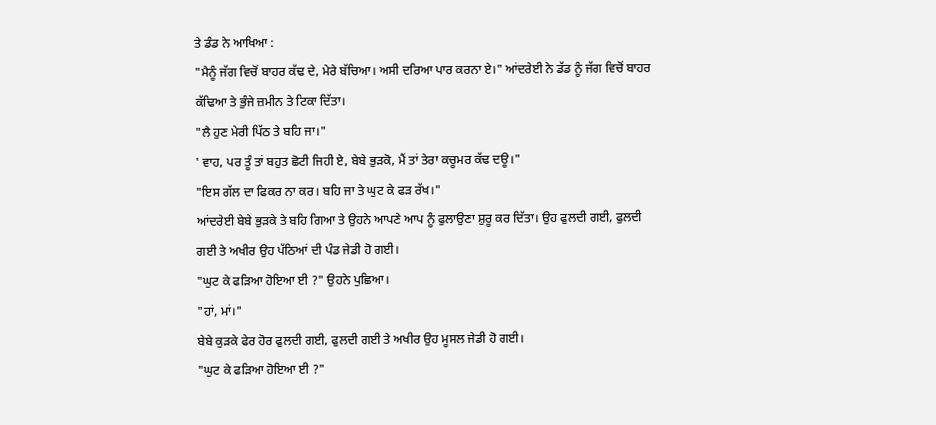ਤੇ ਡੰਡ ਨੇ ਆਖਿਆ :
"ਮੈਨੂੰ ਜੱਗ ਵਿਚੋਂ ਬਾਹਰ ਕੱਢ ਦੇ, ਮੇਰੇ ਬੱਚਿਆ। ਅਸੀ ਦਰਿਆ ਪਾਰ ਕਰਨਾ ਏ।" ਆਂਦਰੇਈ ਨੇ ਡੱਡ ਨੂੰ ਜੱਗ ਵਿਚੋਂ ਬਾਹਰ ਕੱਢਿਆ ਤੇ ਭੁੰਜੇ ਜ਼ਮੀਨ ਤੇ ਟਿਕਾ ਦਿੱਤਾ।
"ਲੈ ਹੁਣ ਮੇਰੀ ਪਿੱਠ ਤੇ ਬਹਿ ਜਾ।"
' ਵਾਹ, ਪਰ ਤੂੰ ਤਾਂ ਬਹੁਤ ਛੋਟੀ ਜਿਹੀ ਏ, ਬੇਬੇ ਭੁੜਕੋ, ਮੈਂ ਤਾਂ ਤੇਰਾ ਕਚੂਮਰ ਕੱਢ ਦਊ।"
"ਇਸ ਗੱਲ ਦਾ ਫਿਕਰ ਨਾ ਕਰ। ਬਹਿ ਜਾ ਤੇ ਘੁਟ ਕੇ ਫੜ ਰੱਖ।"
ਆਂਦਰੇਈ ਬੇਬੇ ਭੁੜਕੇ ਤੇ ਬਹਿ ਗਿਆ ਤੇ ਉਹਨੇ ਆਪਣੇ ਆਪ ਨੂੰ ਫੁਲਾਉਣਾ ਸ਼ੁਰੂ ਕਰ ਦਿੱਤਾ। ਉਹ ਫੁਲਦੀ ਗਈ, ਫੁਲਦੀ ਗਈ ਤੇ ਅਖੀਰ ਉਹ ਪੱਠਿਆਂ ਦੀ ਪੰਡ ਜੇਡੀ ਹੋ ਗਈ।
"ਘੁਟ ਕੇ ਫੜਿਆ ਹੋਇਆ ਈ ?" ਉਹਨੇ ਪੁਛਿਆ।
"ਹਾਂ, ਮਾਂ।"
ਬੇਬੇ ਕੁੜਕੇ ਫੇਰ ਹੋਰ ਫੁਲਦੀ ਗਈ, ਫੁਲਦੀ ਗਈ ਤੇ ਅਖੀਰ ਉਹ ਮੂਸਲ ਜੇਡੀ ਹੋ ਗਈ।
"ਘੁਟ ਕੇ ਫੜਿਆ ਹੋਇਆ ਈ ?"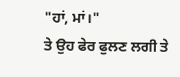"ਹਾਂ, ਮਾਂ।"
ਤੇ ਉਹ ਫੇਰ ਫੁਲਣ ਲਗੀ ਤੇ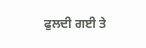ਫੁਲਦੀ ਗਈ ਤੇ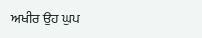ਅਖੀਰ ਉਹ ਘੁਪ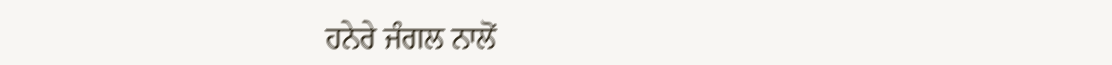ਹਨੇਰੇ ਜੰਗਲ ਨਾਲੋਂ